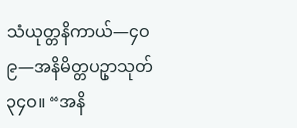သံယုတ္တနိကာယ်—၄ဝ
၉—အနိမိတ္တပဥှာသုတ်
၃၄ဝ။ “အနိ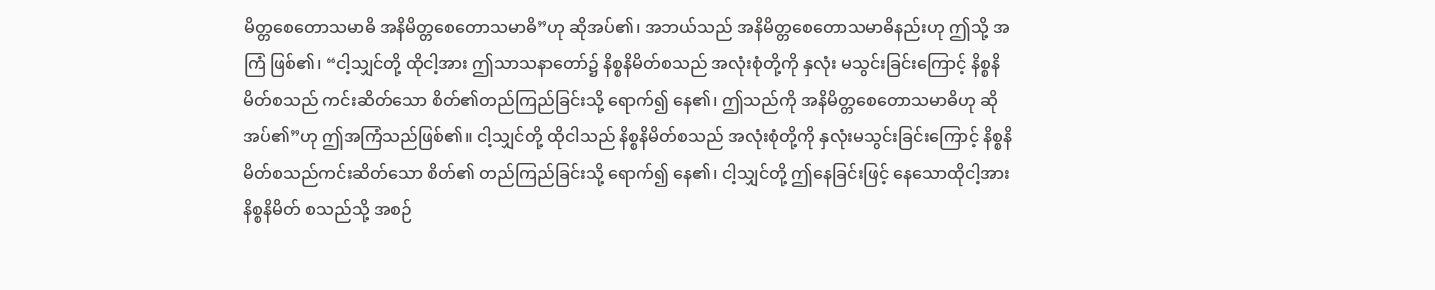မိတ္တစေတောသမာဓိ အနိမိတ္တစေတောသမာဓိ”ဟု ဆိုအပ်၏၊ အဘယ်သည် အနိမိတ္တစေတောသမာဓိနည်းဟု ဤသို့ အကြံ ဖြစ်၏၊ “ငါ့သျှင်တို့ ထိုငါ့အား ဤသာသနာတော်၌ နိစ္စနိမိတ်စသည် အလုံးစုံတို့ကို နှလုံး မသွင်းခြင်းကြောင့် နိစ္စနိမိတ်စသည် ကင်းဆိတ်သော စိတ်၏တည်ကြည်ခြင်းသို့ ရောက်၍ နေ၏၊ ဤသည်ကို အနိမိတ္တစေတောသမာဓိဟု ဆိုအပ်၏”ဟု ဤအကြံသည်ဖြစ်၏။ ငါ့သျှင်တို့ ထိုငါသည် နိစ္စနိမိတ်စသည် အလုံးစုံတို့ကို နှလုံးမသွင်းခြင်းကြောင့် နိစ္စနိမိတ်စသည်ကင်းဆိတ်သော စိတ်၏ တည်ကြည်ခြင်းသို့ ရောက်၍ နေ၏၊ ငါ့သျှင်တို့ ဤနေခြင်းဖြင့် နေသောထိုငါ့အား နိစ္စနိမိတ် စသည်သို့ အစဉ်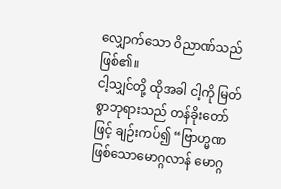လျှောက်သော ဝိညာဏ်သည် ဖြစ်၏။
ငါ့သျှင်တို့ ထိုအခါ ငါ့ကို မြတ်စွာဘုရားသည် တန်ခိုးတော်ဖြင့် ချဉ်းကပ်၍ “ဗြာဟ္မဏဖြစ်သောမောဂ္ဂလာန် မောဂ္ဂ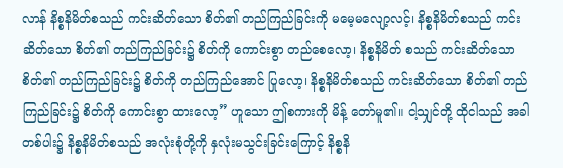လာန် နိစ္စနိမိတ်စသည် ကင်းဆိတ်သော စိတ်၏ တည်ကြည်ခြင်းကို မမေ့မလျော့လင့်၊ နိစ္စနိမိတ်စသည် ကင်းဆိတ်သော စိတ်၏ တည်ကြည်ခြင်း၌ စိတ်ကို ကောင်းစွာ တည်စေလော့၊ နိစ္စနိမိတ် စသည် ကင်းဆိတ်သော စိတ်၏ တည်ကြည်ခြင်း၌ စိတ်ကို တည်ကြည်အောင် ပြုလော့၊ နိစ္စနိမိတ်စသည် ကင်းဆိတ်သော စိတ်၏ တည်ကြည်ခြင်း၌ စိတ်ကို ကောင်းစွာ ထားလော့” ဟူသော ဤစကားကို မိန့် တော်မူ၏။ ငါ့သျှင်တို့ ထိုငါသည် အခါတစ်ပါး၌ နိစ္စနိမိတ်စသည် အလုံးစုံတို့ကို နှလုံးမသွင်းခြင်းကြောင့် နိစ္စနိ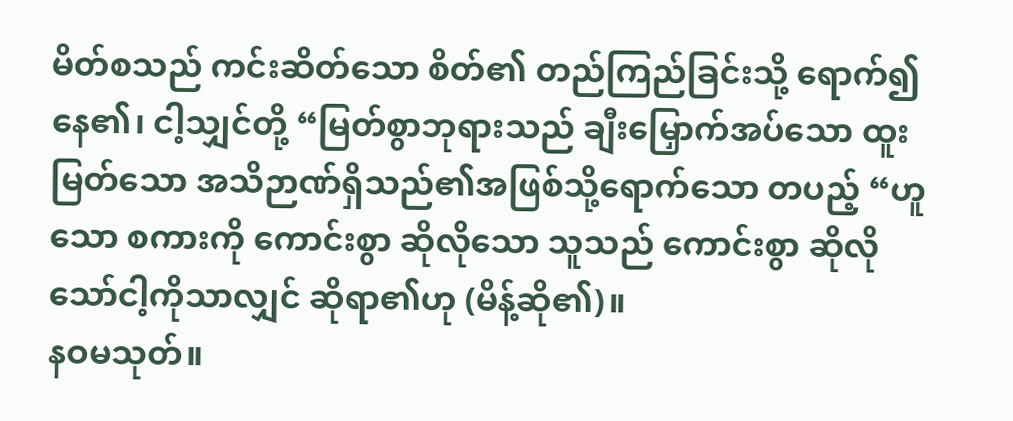မိတ်စသည် ကင်းဆိတ်သော စိတ်၏ တည်ကြည်ခြင်းသို့ ရောက်၍ နေ၏၊ ငါ့သျှင်တို့ “မြတ်စွာဘုရားသည် ချီးမြှောက်အပ်သော ထူးမြတ်သော အသိဉာဏ်ရှိသည်၏အဖြစ်သို့ရောက်သော တပည့် “ဟူသော စကားကို ကောင်းစွာ ဆိုလိုသော သူသည် ကောင်းစွာ ဆိုလိုသော်ငါ့ကိုသာလျှင် ဆိုရာ၏ဟု (မိန့်ဆို၏)။
နဝမသုတ်။